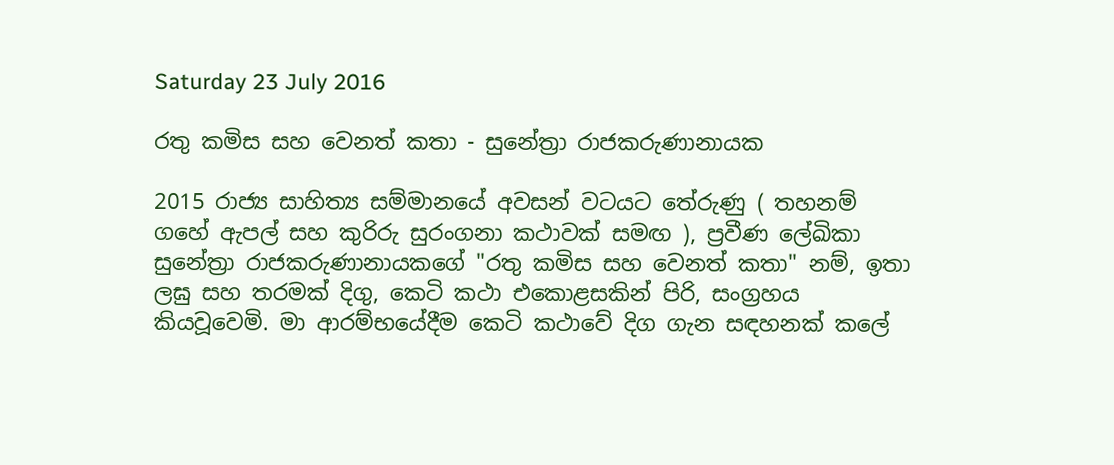Saturday 23 July 2016

රතු කමිස සහ වෙනත් කතා - සුනේත්‍රා රාජකරුණානායක

2015 රාජ්‍ය සාහිත්‍ය සම්මානයේ අවසන් වටයට තේරුණු ( තහනම් ගහේ ඇපල් සහ කුරිරු සුරංගනා කථාවක් සමඟ ), ප්‍රවීණ ලේඛිකා සුනේත්‍රා රාජකරුණානායකගේ "රතු කමිස සහ වෙනත් කතා" නම්, ඉතා ලඝු සහ තරමක් දිගු, කෙටි කථා එකොළසකින් පිරි, සංග්‍රහය කියවූවෙමි. මා ආරම්භයේදීම කෙටි කථාවේ දිග ගැන සඳහනක් කලේ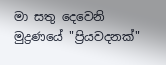මා සතු දෙවෙනි මුද්‍රණයේ "ප්‍රියවදනක්"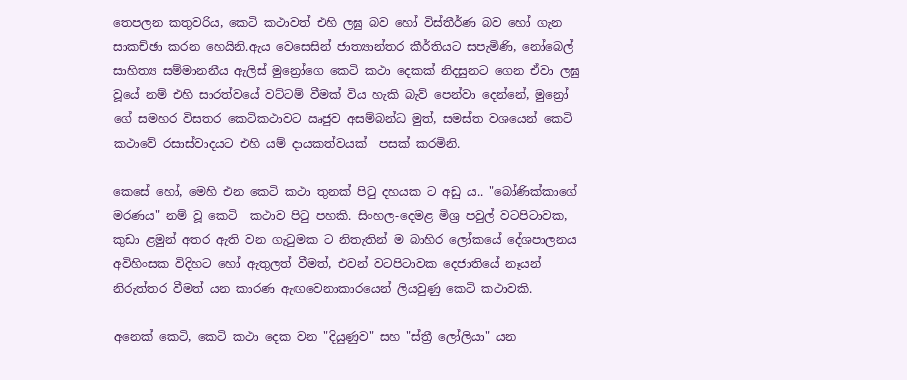තෙපලන කතුවරිය, කෙටි කථාවත් එහි ලඝු බව හෝ විස්තීර්ණ බව හෝ ගැන සාකච්ඡා කරන හෙයිනි.ඇය වෙසෙසින් ජාත්‍යාන්තර කීර්තියට සපැමිණි, නෝබෙල් සාහිත්‍ය සම්මානනීය ඇලිස් මුන්‍රෝගෙ කෙටි කථා දෙකක් නිදසුනට ගෙන ඒවා ලඝු වූයේ නම් එහි සාරත්වයේ වට්ටම් වීමක් විය හැකි බැව් පෙන්වා දෙන්නේ, මුන්‍රෝ ගේ සමහර විසතර කෙටිකථාවට ඍජුව අසම්බන්ධ මුත්, සමස්ත වශයෙන් කෙටි කථාවේ රසාස්වාදයට එහි යම් දායකත්වයක්  පසක් කරමිනි.

කෙසේ හෝ, මෙහි එන කෙටි කථා තුනක් පිටු දහයක ට අඩු ය.. "බෝණික්කාගේ මරණය" නම් වූ කෙටි  කථාව පිටු පහකි. සිංහල-දෙමළ මිශ්‍ර පවුල් වටපිටාවක, කුඩා ළමුන් අතර ඇති වන ගැටුමක ට නිතැතින් ම බාහිර ලෝකයේ දේශපාලනය අවිහිංසක විදිහට හෝ ඇතුලත් වීමත්, එවන් වටපිටාවක දෙජාතියේ නෑයන් නිරුත්තර වීමත් යන කාරණ ඇඟවෙනාකාරයෙන් ලියවුණු කෙටි කථාවකි.

අනෙක් කෙටි, කෙටි කථා දෙක වන "දියුණුව" සහ "ස්ත්‍රී ලෝලියා" යන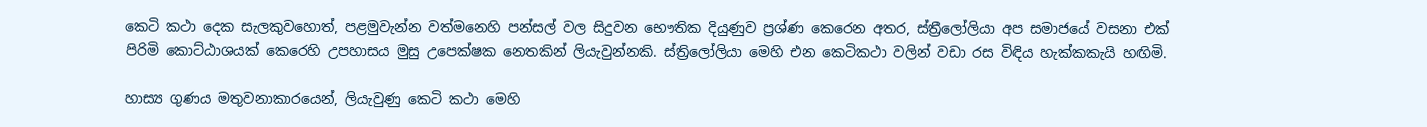කෙටි කථා දෙක සැලකුවහොත්, පළමුවැන්න වත්මනෙහි පන්සල් වල සිදුවන භෞතික දියුණුව ප්‍රශ්ණ කෙරෙන අතර, ස්ත්‍රීලෝලියා අප සමාජයේ වසනා එක් පිරිමි කොට්ඨාශයක් කෙරෙහි උපහාසය මුසු උපෙක්ෂක නෙතකින් ලියැවුන්නකි. ස්ත්‍රිලෝලියා මෙහි එන කෙටිකථා වලින් වඩා රස විඳිය හැක්කකැයි හඟිමි.

හාස්‍ය ගුණය මතුවනාකාරයෙන්, ලියැවුණු කෙටි කථා මෙහි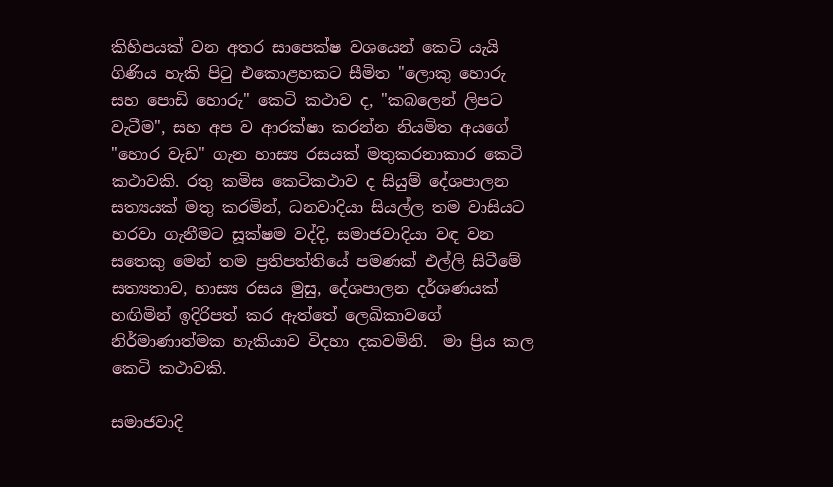කිහිපයක් වන අතර සාපෙක්ෂ වශයෙන් කෙටි යැයි ගිණිය හැකි පිටු එකොළහකට සීමිත "ලොකු හොරු සහ පොඩි හොරු" කෙටි කථාව ද, "කබලෙන් ලිපට වැටීම", සහ අප ව ආරක්ෂා කරන්න නියමිත අයගේ "හොර වැඩ" ගැන හාස්‍ය රසයක් මතුකරනාකාර කෙටි කථාවකි. රතු කමිස කෙටිකථාව ද සියුම් දේශපාලන සත්‍යයක් මතු කරමින්, ධනවාදියා සියල්ල තම වාසියට හරවා ගැනීමට සූක්ෂම වද්දි, සමාජවාදියා වඳ වන සතෙකු මෙන් තම ප්‍රතිපත්තියේ පමණක් එල්ලි සිටීමේ සත්‍යතාව, හාස්‍ය රසය මුසු, දේශපාලන දර්ශණයක් හඟිමින් ඉදිරිපත් කර ඇත්තේ ලෙඛිකාවගේ නිර්මාණාත්මක හැකියාව විදහා දකවමිනි.  මා ප්‍රිය කල කෙටි කථාවකි.

සමාජවාදි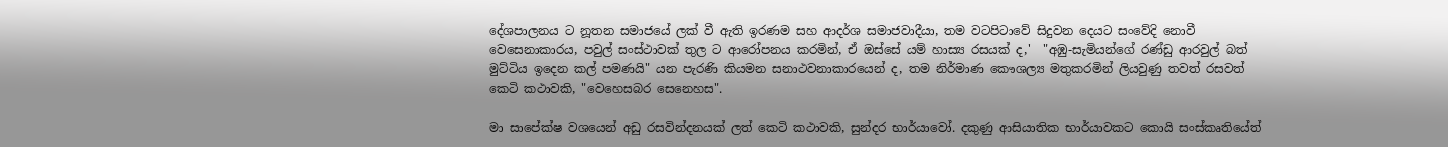දේශපාලනය ට නූතන සමාජයේ ලක් වී ඇති ඉරණම සහ ආදර්ශ සමාජවාදීයා, තම වටපිටාවේ සිදුවන දෙයට සංවේදි නොවී වෙසෙනාකාරය, පවුල් සංස්ථාවක් තුල ට ආරෝපනය කරමින්, ඒ ඔස්සේ යම් හාස්‍ය රසයක් ද,'  "අඹු-සැමියන්ගේ රණ්ඩු ආරවුල් බත් මුට්ටිය ඉදෙන කල් පමණයි" යන පැරණි කියමන සනාථවනාකාරයෙන් ද, තම නිර්මාණ කෞශල්‍ය මතුකරමින් ලියවුණු තවත් රසවත් කෙටි කථාවකි, "වෙහෙසබර සෙනෙහස".

මා සාපේක්ෂ වශයෙන් අඩු රසවින්දනයක් ලත් කෙටි කථාවකි, සුන්දර භාර්යාවෝ. දකුණු ආසියාතික භාර්යාවකට කොයි සංස්කෘතියේත්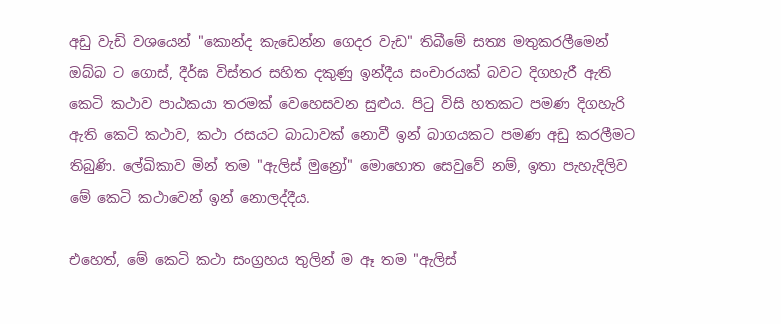අඩු වැඩි වශයෙන් "කොන්ද කැඩෙන්න ගෙදර වැඩ" තිබීමේ සත්‍ය මතුකරලීමෙන් ඔබ්බ ට ගොස්, දීර්ඝ විස්තර සහිත දකුණු ඉන්දීය සංචාරයක් බවට දිගහැරී ඇති කෙටි කථාව පාඨකයා තරමක් වෙහෙසවන සුළුය. පිටු විසි හතකට පමණ දිගහැරි ඇති කෙටි කථාව, කථා රසයට බාධාවක් නොවී ඉන් බාගයකට පමණ අඩු කරලීමට තිබුණි. ලේඛිකාව මින් තම "ඇලිස් මුන්‍රෝ" මොහොත සෙවුවේ නම්, ඉතා පැහැදිලිව මේ කෙටි කථාවෙන් ඉන් නොලද්දීය.

එහෙත්, මේ කෙටි කථා සංග්‍රහය තුලින් ම ඈ තම "ඇලිස්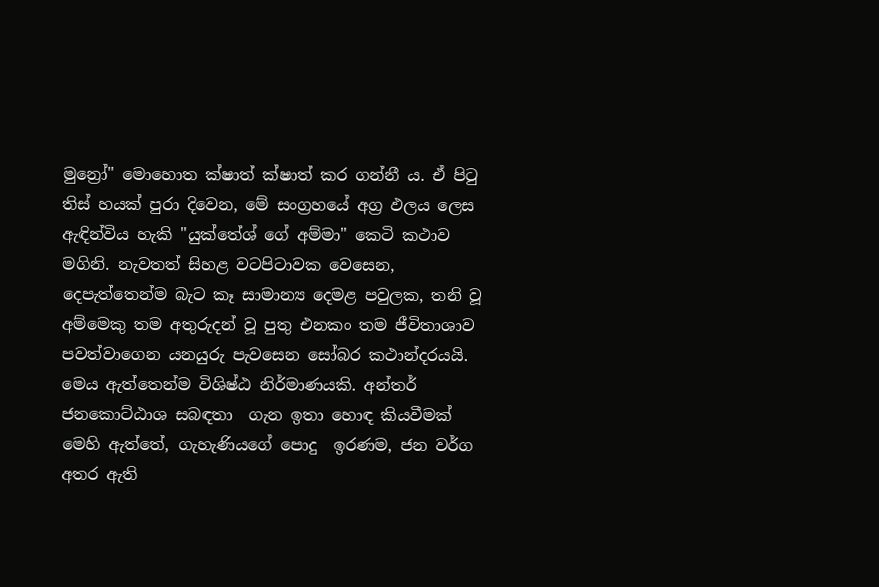මුන්‍රෝ" මොහොත ක්ෂාත් ක්ෂාත් කර ගන්නී ය. ඒ පිටු තිස් හයක් පුරා දිවෙන, මේ සංග්‍රහයේ අග්‍ර ඵලය ලෙස ඇඳින්විය හැකි "යුක්තේශ් ගේ අම්මා" කෙටි කථාව මගිනි. නැවතත් සිහළ වටපිටාවක වෙසෙන, දෙපැත්තෙන්ම බැට කෑ සාමාන්‍ය දෙමළ පවුලක, තනි වූ අම්මෙකු තම අතුරුදන් වූ පුතු එනකං තම ජීවිතාශාව පවත්වාගෙන යනයුරු පැවසෙන සෝබර කථාන්දරයයි. මෙය ඇත්තෙන්ම විශිෂ්ඨ නිර්මාණයකි. අන්තර් ජනකොට්ඨාශ සබඳතා  ගැන ඉතා හොඳ කියවීමක් මෙහි ඇත්තේ, ගැහැණියගේ පොදු  ඉරණම, ජන වර්ග අතර ඇති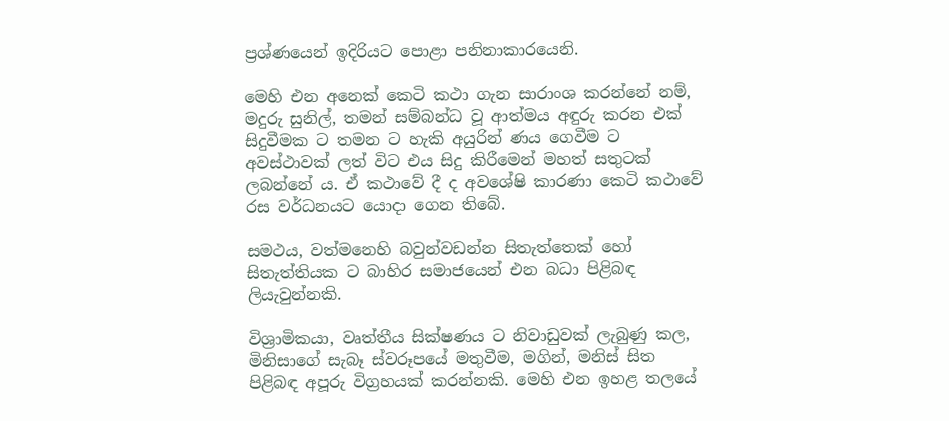ප්‍රශ්ණයෙන් ඉදිරියට පොළා පනිනාකාරයෙනි.

මෙහි එන අනෙක් කෙටි කථා ගැන සාරාංශ කරන්නේ නම්, මදුරු සුනිල්, තමන් සම්බන්ධ වූ ආත්මය අඳුරු කරන එක් සිදුවීමක ට තමන ට හැකි අයුරින් ණය ගෙවීම ට අවස්ථාවක් ලත් විට එය සිදු කිරීමෙන් මහත් සතුටක් ලබන්නේ ය. ඒ කථාවේ දී ද අවශේෂි කාරණා කෙටි කථාවේ රස වර්ධනයට යොදා ගෙන තිබේ.

සමථය, වත්මනෙහි බවුන්වඩන්න සිතැත්තෙක් හෝ සිතැත්තියක ට බාහිර සමාජයෙන් එන බධා පිළිබඳ ලියැවුන්නකි.

විශ්‍රාමිකයා, වෘත්තීය සික්ෂණය ට නිවාඩුවක් ලැබුණු කල, මිනිසාගේ සැබෑ ස්වරූපයේ මතුවීම, මගින්, මනිස් සිත පිළිබඳ අපූරු විග්‍රහයක් කරන්නකි. මෙහි එන ඉහළ තලයේ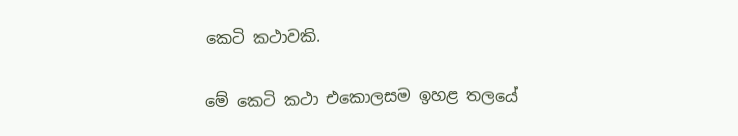කෙටි කථාවකි.

මේ කෙටි කථා එකොලසම ඉහළ තලයේ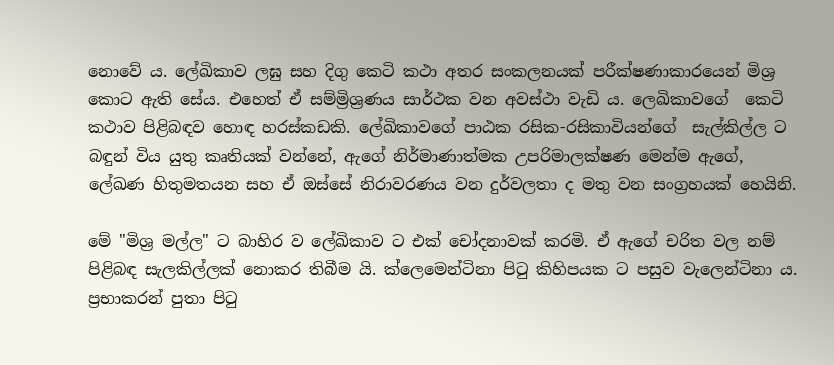නොවේ ය. ලේඛිකාව ලඝු සහ දිගු කෙටි කථා අතර සංකලනයක් පරීක්ෂණාකාරයෙන් මිශ්‍ර කොට ඇති සේය. එහෙත් ඒ සම්ම්‍රිශ්‍රණය සාර්ථක වන අවස්ථා වැඩි ය. ලෙඛිකාවගේ  කෙටි කථාව පිළිබඳව හොඳ හරස්කඩකි. ලේඛිකාවගේ පාඨක රසික-රසිකාවියන්ගේ  සැල්කිල්ල ට බඳුන් විය යුතු කෘතියක් වන්නේ, ඇගේ නිර්මාණාත්මක උපරිමාලක්ෂණ මෙන්ම ඇගේ, ලේඛණ හිතුමතයන සහ ඒ ඔස්සේ නිරාවරණය වන දුර්වලතා ද මතු වන සංග්‍රහයක් හෙයිනි.

මේ "මිශ්‍ර මල්ල" ට බාහිර ව ලේඛිකාව ට එක් චෝදනාවක් කරමි. ඒ ඇගේ චරිත වල නම් පිළිබඳ සැලකිල්ලක් නොකර තිබීම යි. ක්ලෙමෙන්ටිනා පිටු කිහිපයක ට පසුව වැලෙන්ටිනා ය. ප්‍රභාකරන් පුතා පිටු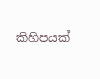කිහිපයක්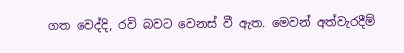ගත වෙද්දි, රවි බවට වෙනස් වී ඇත. මෙවන් අත්වැරදීම්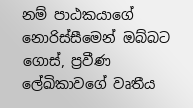නම් පාඨකයාගේ නොරිස්සීමෙන් ඔබ්බට ගොස්, ප්‍රවීණ ලේඛිකාවගේ වෘතීය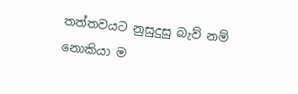තත්තවයට නුසුදුසු බැව් නම් නොකියා ම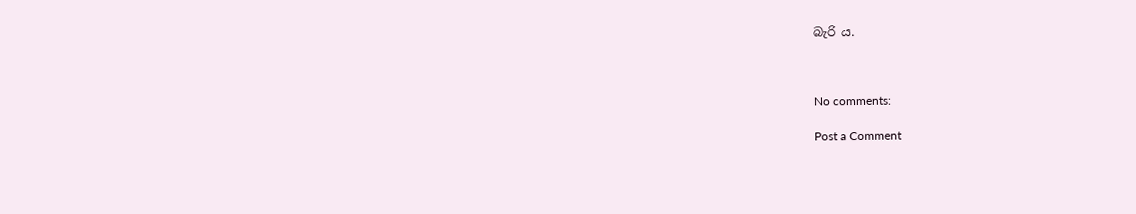බැරි ය.



No comments:

Post a Comment